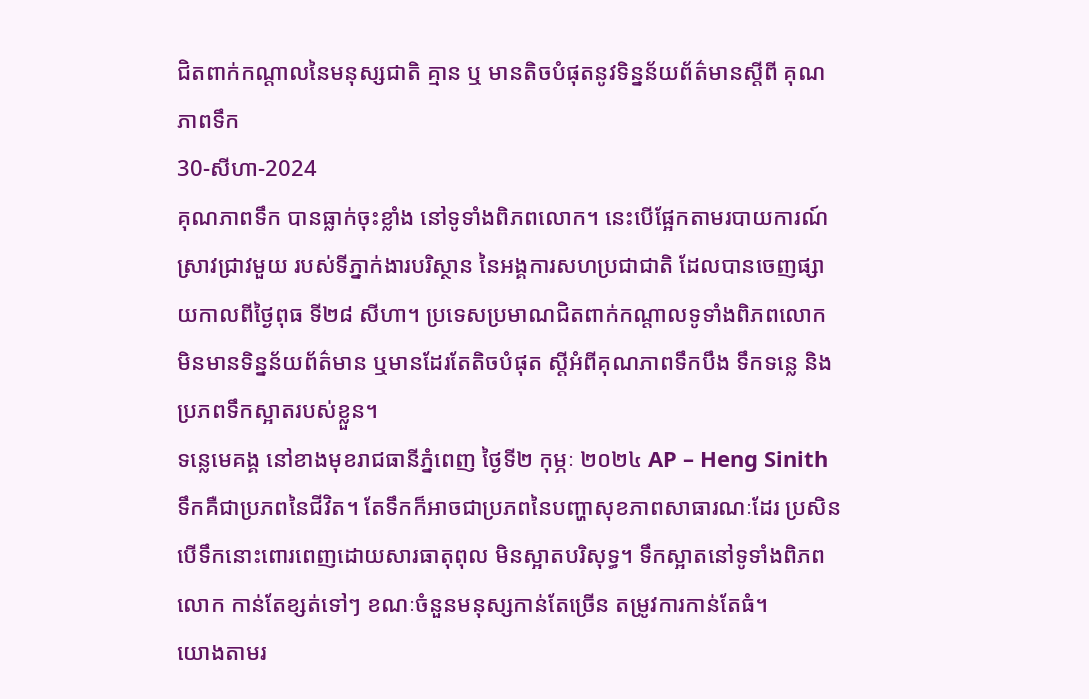ជិតពាក់កណ្តាលនៃមនុស្សជាតិ គ្មាន ឬ មានតិចបំផុតនូវទិន្នន័យព័ត៌មានស្តីពី គុណភាពទឹក
30-សីហា-2024
គុណភាពទឹក បានធ្លាក់ចុះខ្លាំង នៅទូទាំងពិភពលោក។ នេះបើផ្អែកតាមរបាយការណ៍ស្រាវជ្រាវមួយ របស់ទីភ្នាក់ងារបរិស្ថាន នៃអង្គការសហប្រជាជាតិ ដែលបានចេញផ្សាយកាលពីថ្ងៃពុធ ទី២៨ សីហា។ ប្រទេសប្រមាណជិតពាក់កណ្តាលទូទាំងពិភពលោក មិនមានទិន្នន័យព័ត៌មាន ឬមានដែរតែតិចបំផុត ស្តីអំពីគុណភាពទឹកបឹង ទឹកទន្លេ និងប្រភពទឹកស្អាតរបស់ខ្លួន។
ទន្លេមេគង្គ នៅខាងមុខរាជធានីភ្នំពេញ ថ្ងៃទី២ កុម្ភៈ ២០២៤ AP – Heng Sinith
ទឹកគឺជាប្រភពនៃជីវិត។ តែទឹកក៏អាចជាប្រភពនៃបញ្ហាសុខភាពសាធារណៈដែរ ប្រសិនបើទឹកនោះពោរពេញដោយសារធាតុពុល មិនស្អាតបរិសុទ្ធ។ ទឹកស្អាតនៅទូទាំងពិភពលោក កាន់តែខ្សត់ទៅៗ ខណៈចំនួនមនុស្សកាន់តែច្រើន តម្រូវការកាន់តែធំ។
យោងតាមរ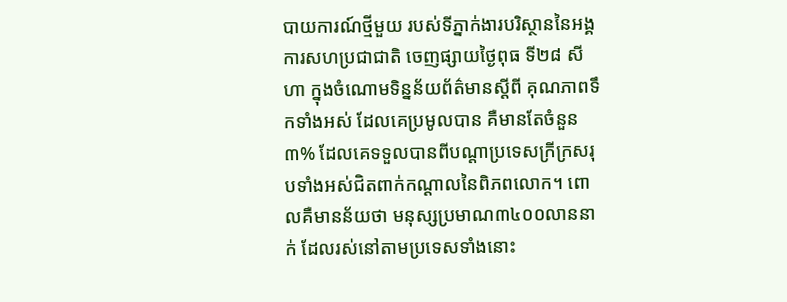បាយការណ៍ថ្មីមួយ របស់ទីភ្នាក់ងារបរិស្ថាននៃអង្គការសហប្រជាជាតិ ចេញផ្សាយថ្ងៃពុធ ទី២៨ សីហា ក្នុងចំណោមទិន្នន័យព័ត៌មានស្តីពី គុណភាពទឹកទាំងអស់ ដែលគេប្រមូលបាន គឺមានតែចំនួន៣% ដែលគេទទួលបានពីបណ្តាប្រទេសក្រីក្រសរុបទាំងអស់ជិតពាក់កណ្តាលនៃពិភពលោក។ ពោលគឺមានន័យថា មនុស្សប្រមាណ៣៤០០លាននាក់ ដែលរស់នៅតាមប្រទេសទាំងនោះ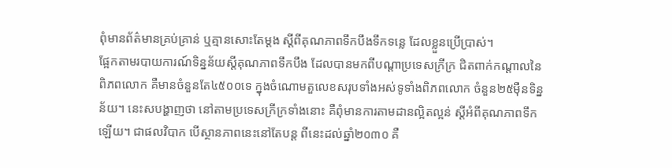ពុំមានព័ត៌មានគ្រប់គ្រាន់ ឬគ្មានសោះតែម្តង ស្តីពីគុណភាពទឹកបឹងទឹកទន្លេ ដែលខ្លួនប្រើប្រាស់។
ផ្អែកតាមរបាយការណ៍ទិន្នន័យស្តីគុណភាពទឹកបឹង ដែលបានមកពីបណ្តាប្រទេសក្រីក្រ ជិតពាក់កណ្តាលនៃពិភពលោក គឺមានចំនួនតែ៤៥០០ទេ ក្នុងចំណោមតួលេខសរុបទាំងអស់ទូទាំងពិភពលោក ចំនួន២៥ម៉ឺនទិន្នន័យ។ នេះសបង្ហាញថា នៅតាមប្រទេសក្រីក្រទាំងនោះ គឺពុំមានការតាមដានល្អិតល្អន់ ស្តីអំពីគុណភាពទឹកឡើយ។ ជាផលវិបាក បើស្ថានភាពនេះនៅតែបន្ត ពីនេះដល់ឆ្នាំ២០៣០ គឺ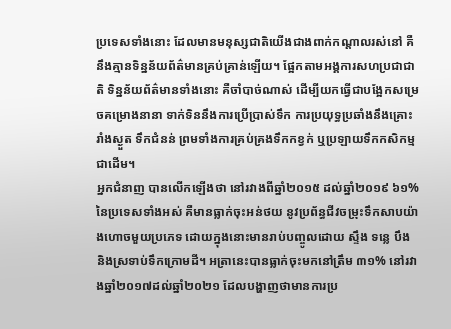ប្រទេសទាំងនោះ ដែលមានមនុស្សជាតិយើងជាងពាក់កណ្តាលរស់នៅ គឺនឹងគ្មានទិន្នន័យព័ត៌មានគ្រប់គ្រាន់ឡើយ។ ផ្អែកតាមអង្គការសហប្រជាជាតិ ទិន្នន័យព័ត៌មានទាំងនោះ គឺចាំបាច់ណាស់ ដើម្បីយកធ្វើជាបង្អែកសម្រេចគម្រោងនានា ទាក់ទិននឹងការប្រើប្រាស់ទឹក ការប្រយុទ្ធប្រឆាំងនឹងគ្រោះរាំងស្ងួត ទឹកជំនន់ ព្រមទាំងការគ្រប់គ្រងទឹកកខ្វក់ ឬប្រឡាយទឹកកសិកម្មជាដើម។
អ្នកជំនាញ បានលើកឡើងថា នៅរវាងពីឆ្នាំ២០១៥ ដល់ឆ្នាំ២០១៩ ៦១%នៃប្រទេសទាំងអស់ គឺមានធ្លាក់ចុះអន់ថយ នូវប្រព័ន្ធជីវចម្រុះទឹកសាបយ៉ាងហោចមួយប្រភេទ ដោយក្នុងនោះមានរាប់បញ្ចូលដោយ ស្ទឹង ទន្លេ បឹង និងស្រទាប់ទឹកក្រោមដី។ អត្រានេះបានធ្លាក់ចុះមកនៅត្រឹម ៣១% នៅរវាងឆ្នាំ២០១៧ដល់ឆ្នាំ២០២១ ដែលបង្ហាញថាមានការប្រ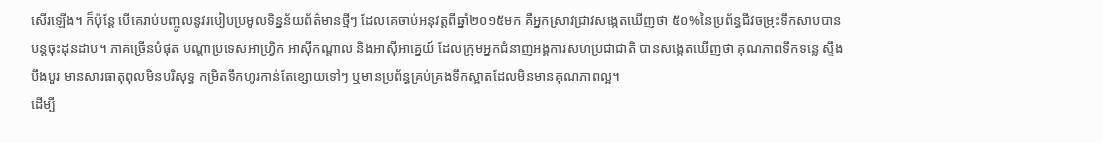សើរឡើង។ ក៏ប៉ុន្តែ បើគេរាប់បញ្ចូលនូវរបៀបប្រមូលទិន្នន័យព័ត៌មានថ្មីៗ ដែលគេចាប់អនុវត្តពីឆ្នាំ២០១៥មក គឺអ្នកស្រាវជ្រាវសង្កេតឃើញថា ៥០%នៃប្រព័ន្ធជីវចម្រុះទឹកសាបបានបន្តចុះដុនដាប។ ភាគច្រើនបំផុត បណ្តាប្រទេសអាហ្រិ្វក អាស៊ីកណ្តាល និងអាស៊ីអាគ្នេយ៍ ដែលក្រុមអ្នកជំនាញអង្គការសហប្រជាជាតិ បានសង្កេតឃើញថា គុណភាពទឹកទន្លេ ស្ទឹងបឹងបួរ មានសារធាតុពុលមិនបរិសុទ្ធ កម្រិតទឹកហូរកាន់តែខ្សោយទៅៗ ឬមានប្រព័ន្ធគ្រប់គ្រងទឹកស្អាតដែលមិនមានគុណភាពល្អ។
ដើម្បី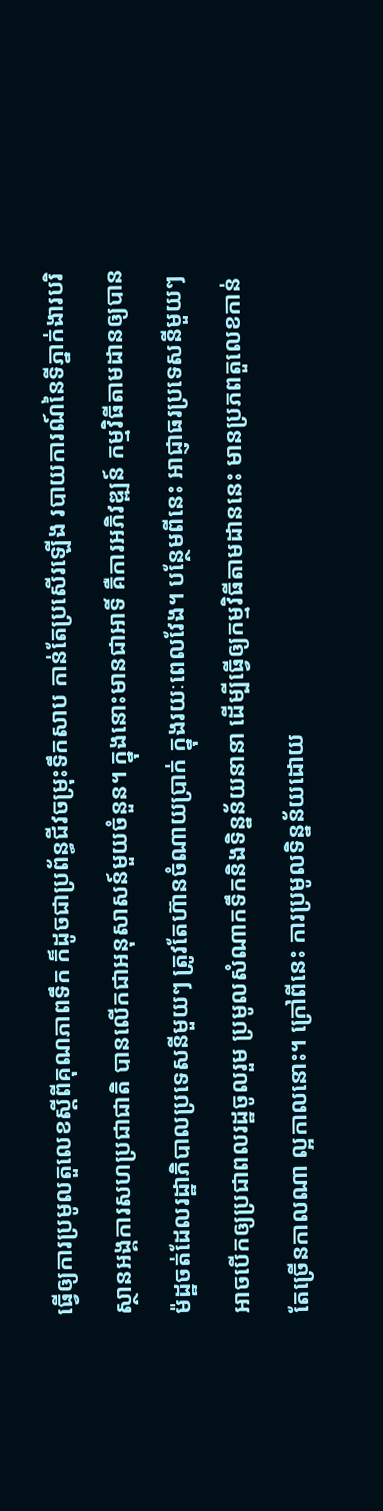ធ្វើឲ្យការប្រមូលតួលេខស្តីពីគុណភាពទឹក ក៏ដូចជាប្រព័ន្ធជីវចម្រុះទឹកសាប កាន់តែប្រសើរឡើង របាយការណ៍នៃទីភ្នាក់ងារបរិស្ថានអង្គការសហប្រជាជាតិ បានលើកជាអនុសាសន៍មួយចំនួន។ ក្នុងនោះមានជាអាទិ៍ គឺការអភិវឌ្ឍន៍ កម្មវិធីតាមដានឲ្យបានម៉ដ្ឋចត់ដែលរដ្ឋាភិបាលប្រទេសនីមួយៗ ត្រូវតែហ៊ានចំណាយប្រាក់ ក្នុងរយៈពេលវែង។ បន្ថែមពីនេះ អាជ្ញាធរប្រទេសនីមួយៗ អាចបើកឲ្យប្រជាពលរដ្ឋចូលរួម ប្រមូលសំណាកទឹកនិងទិន្នន័យនានា ដើម្បីធ្វើឲ្យកម្មវិធីតាមដាននេះ មានប្រភពតួលេខកាន់តែច្រើនកាលណា ល្អកាលនោះ។ ក្រៅពីនេះ ការប្រមូលទិន្នន័យដោយ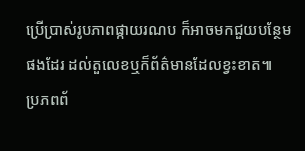ប្រើប្រាស់រូបភាពផ្កាយរណប ក៏អាចមកជួយបន្ថែមផងដែរ ដល់តួលេខឬក៏ព័ត៌មានដែលខ្វះខាត៕
ប្រភពព័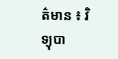ត៌មាន ៖ វិទ្យុបា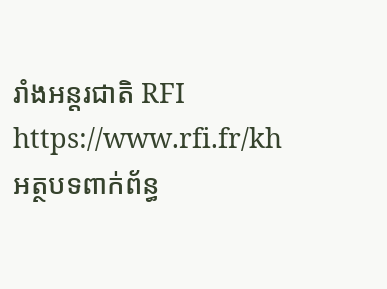រាំងអន្តរជាតិ RFI https://www.rfi.fr/kh
អត្ថបទពាក់ព័ន្ធ